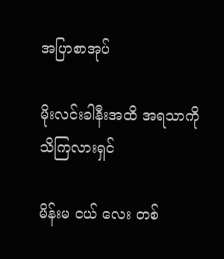အပြာစာအုပ်

မိုးလင်းခါနီးအထိ အရသာကိုသိကြလားရှင်

မိန်းမ ငယ် လေး တစ်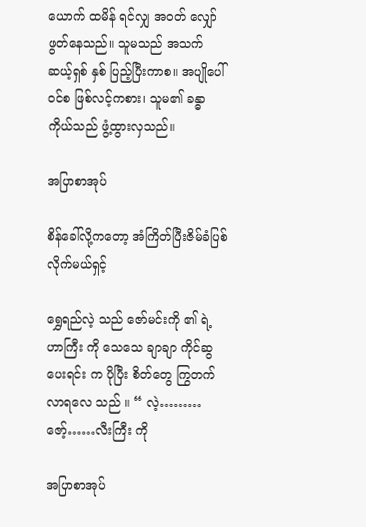ယောက် ထမိန် ရင်လျှ အဝတ် လျှော်ဖွတ်နေသည်။ သူမသည် အသက် ဆယ့်ရှစ် နှစ် ပြည့်ပြီးကာစ။ အပျိုပေါ် ဝင်စ ဖြစ်လင့်ကစား၊ သူမ၏ ခန္ဓာကိုယ်သည် ဖွံ့ထွားလှသည်။

အပြာစာအုပ်

စိန်ခေါ်လို့ကတော့ အံကြိတ်ပြီးဇိမ်ခံပြစ်လိုက်မယ်ရှင့်

ရွှေရည်လဲ့ သည် ဇော်မင်းကို ၏ ရဲ့ဟာကြီး ကို သေသေ ချာချာ ကိုင်ဆွ ပေးရင်း က ပိုပြီး စိတ်တွေ ကြွတက် လာရလေ သည် ။ “ လဲ့………ဇော့်……လီးကြီး ကို

အပြာစာအုပ်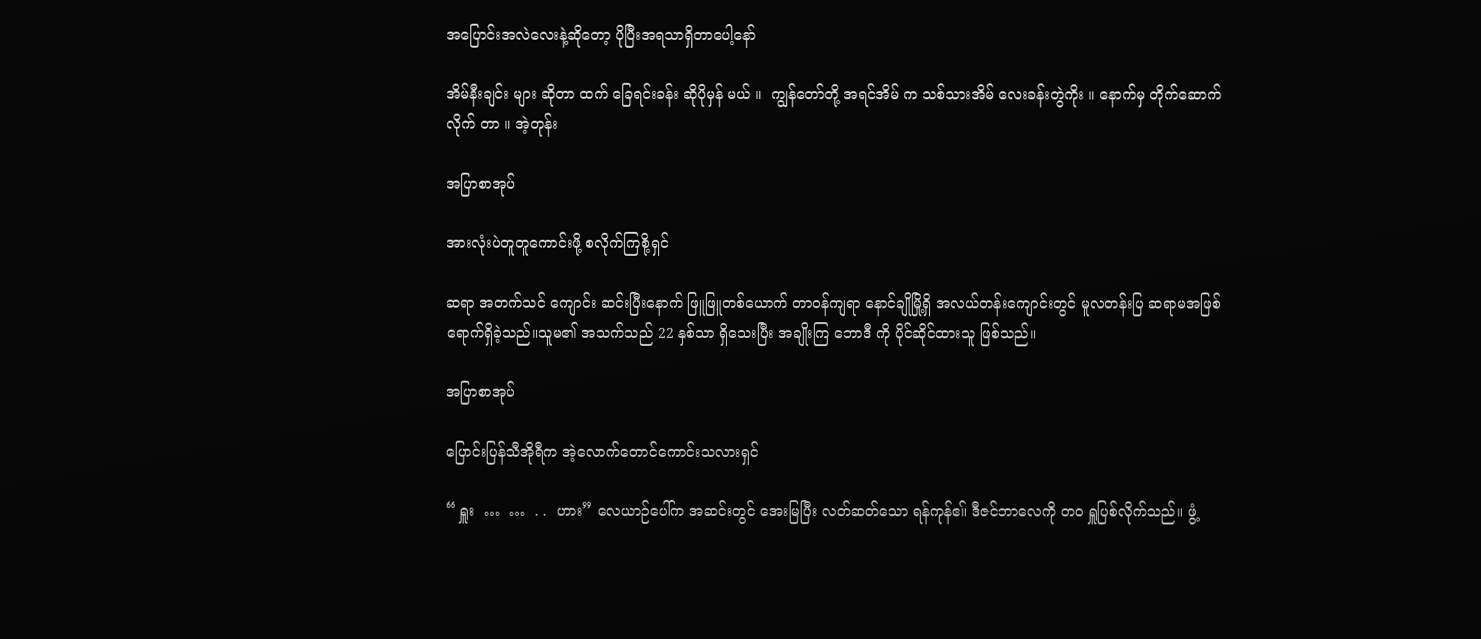အပြောင်းအလဲလေးနဲ့ဆိုတော့ ပိုပြီးအရသာရှိတာပေါ့နော်

အိမ်နီးချင်း များ ဆိုတာ ထက် ခြေရင်းခန်း ဆိုပိုမှန် မယ် ။  ကျွန်တော်တို့ အရင်အိမ် က သစ်သားအိမ် လေးခန်းတွဲကိုး ။ နောက်မှ တိုက်ဆောက် လိုက် တာ ။ အဲ့တုန်း

အပြာစာအုပ်

အားလုံးပဲတူတူကောင်းဖို့ စလိုက်ကြစို့ရှင်

ဆရာ အတက်သင် ကျောင်း ဆင်းပြီးနောက် ဖြူဖြူတစ်ယောက် တာဝန်ကျရာ နောင်ချိုမြို့ရှိ အလယ်တန်းကျောင်းတွင် မူလတန်းပြ ဆရာမအဖြစ် ရောက်ရှိခဲ့သည်။သူမ၏ အသက်သည် 22 နှစ်သာ ရှိသေးပြီး အချိုးကြ ဘောဒီ ကို ပိုင်ဆိုင်ထားသူ ဖြစ်သည်။

အပြာစာအုပ်

ပြောင်းပြန်သီအိုရီက အဲ့လောက်တောင်ကောင်းသလားရှင်

“ ရှူး  …  …  . .  ဟား” လေယာဉ်ပေါ်က အဆင်းတွင် အေးမြပြီး လတ်ဆတ်သော ရန်ကုန်ဧ။် ဒီဇင်ဘာလေကို တဝ ရှူပြစ်လိုက်သည်။ ဖွံ့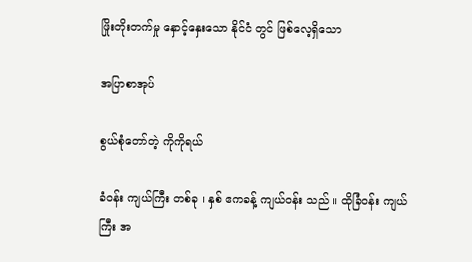ဖြိုးတိုးတက်မှု နှောင့်နှေးသော နိုင်ငံ တွင် ဖြစ်လေ့ရှိသော

အပြာစာအုပ်

စွယ်စုံတော်တဲ့ ကိုကိုရယ်

ခံဝန်း ကျယ်ကြီး တစ်ခု ၊ နှစ် ဧကခန့် ကျယ်ဝန်း သည် ။ ထိုခြံဝန်း ကျယ်ကြီး အ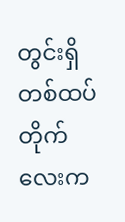တွင်းရှိ တစ်ထပ် တိုက်လေးက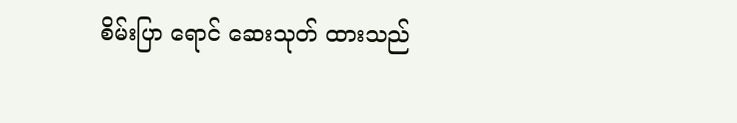စိမ်းပြာ ရောင် ဆေးသုတ် ထားသည်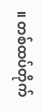။ တစ်ထပ်တိုက်